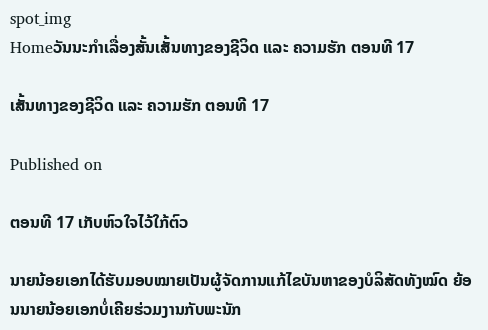spot_img
Homeວັນນະກຳເລື່ອງສັ້ນເສັ້ນທາງຂອງຊີວິດ ແລະ ຄວາມຮັກ ຕອນທີ 17

ເສັ້ນທາງຂອງຊີວິດ ແລະ ຄວາມຮັກ ຕອນທີ 17

Published on

ຕອນທີ 17 ເກັບຫົວໃຈໄວ້ໃກ້ຕົວ

ນາຍນ້ອຍເອກໄດ້ຮັບມອບໝາຍເປັນຜູ້ຈັດການແກ້ໄຂບັນຫາຂອງບໍລິສັດທັງໝົດ ຍ້ອນນາຍນ້ອຍເອກບໍ່ເຄີຍຮ່ວມງານກັບພະນັກ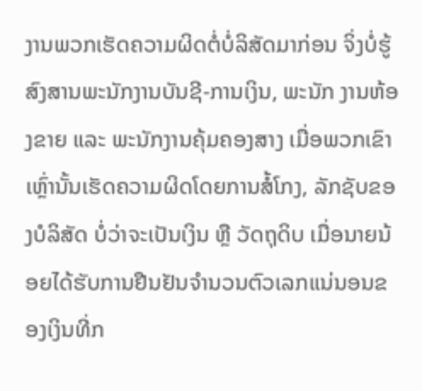ງານພວກເຮັດຄວາມຜິດຕໍ່ບໍ່ລິສັດມາກ່ອນ ຈິ່ງບໍ່ຮູ້ສົງສານພະນັກງານບັນຊີ-ການເງິນ, ພະນັກ ງານຫ້ອງຂາຍ ແລະ ພະນັກງານຄຸ້ມຄອງສາງ ເມື່ອພວກເຂົາເຫຼົ່ານັ້ນເຮັດຄວາມຜິດໂດຍການສໍ້ໂກງ, ລັກຊັບຂອງບໍລິສັດ ບໍ່ວ່າຈະເປັນເງິນ ຫຼື ວັດຖຸດິບ ເມື່ອນາຍນ້ອຍໄດ້ຮັບການຢືນຢັນຈຳນວນຕົວເລກແນ່ນອນຂອງເງິນທີ່ກ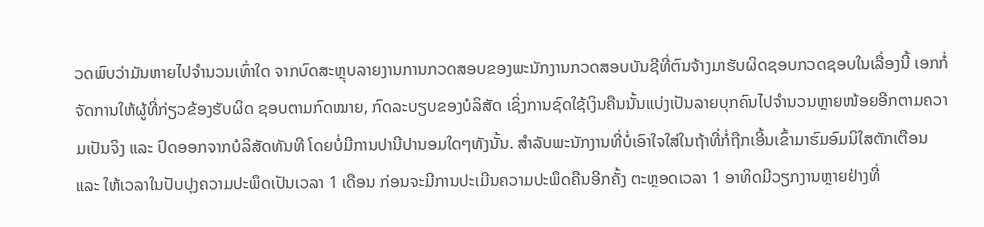ວດພົບວ່າມັນຫາຍໄປຈຳນວນເທົ່າໃດ ຈາກບົດສະຫຼຸບລາຍງານການກວດສອບຂອງພະນັກງານກວດສອບບັນຊີທີ່ຕົນຈ້າງມາຮັບຜິດຊອບກວດຊອບໃນເລື່ອງນີ້ ເອກກໍ່ຈັດການໃຫ້ຜູ້ທີ່ກ່ຽວຂ້ອງຮັບຜິດ ຊອບຕາມກົດໝາຍ, ກົດລະບຽບຂອງບໍລິສັດ ເຊິ່ງການຊົດໃຊ້ເງິນຄືນນັ້ນແບ່ງເປັນລາຍບຸກຄົນໄປຈຳນວນຫຼາຍໜ້ອຍອີກຕາມຄວາມເປັນຈິງ ແລະ ປົດອອກຈາກບໍລິສັດທັນທີ ໂດຍບໍ່ມີການປານີປານອມໃດໆທັງນັ້ນ. ສໍາລັບພະນັກງານທີ່ບໍ່ເອົາໃຈໃສ່ໃນຖ້າທີ່ກໍ່ຖືກເອີ້ນເຂົ້າມາຮົມອົມນິໃສຕັກເຕືອນ ແລະ ໃຫ້ເວລາໃນປັບປຸງຄວາມປະພຶດເປັນເວລາ 1 ເດືອນ ກ່ອນຈະມີການປະເມີນຄວາມປະພຶດຄືນອີກຄັ້ງ ຕະຫຼອດເວລາ 1 ອາທິດມີວຽກງານຫຼາຍຢ່າງທີ່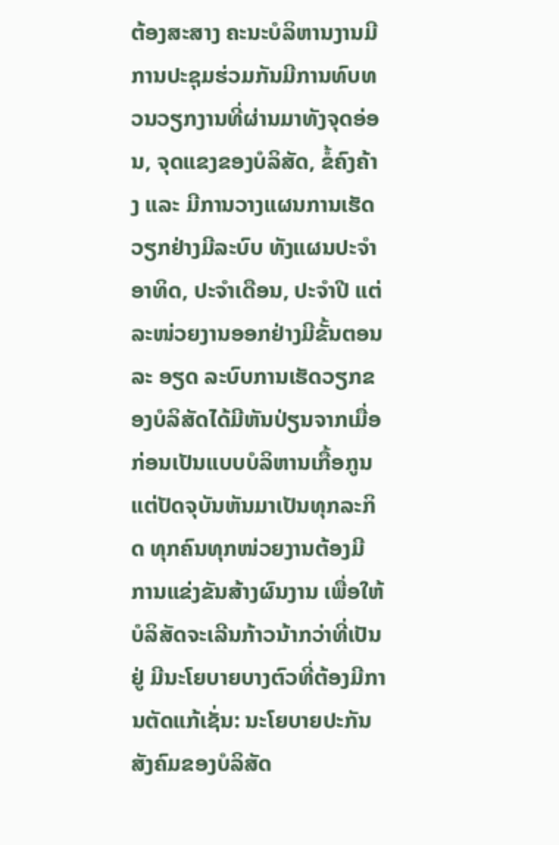ຕ້ອງສະສາງ ຄະນະບໍລິຫານງານມີການປະຊຸມຮ່ວມກັນມີການທົບທວນວຽກງານທີ່ຜ່ານມາທັງຈຸດອ່ອນ, ຈຸດແຂງຂອງບໍລິສັດ, ຂໍ້ຄົງຄ້າງ ແລະ ມີການວາງແຜນການເຮັດວຽກຢ່າງມີລະບົບ ທັງແຜນປະຈຳອາທິດ, ປະຈຳເດືອນ, ປະຈຳປີ ແຕ່ລະໜ່ວຍງານອອກຢ່າງມີຂັ້ນຕອນລະ ອຽດ ລະບົບການເຮັດວຽກຂອງບໍລິສັດໄດ້ມີຫັນປ່ຽນຈາກເມື່ອກ່ອນເປັນແບບບໍລິຫານເກື້ອກູນ ແຕ່ປັດຈຸບັນຫັນມາເປັນທຸກລະກິດ ທຸກຄົນທຸກໜ່ວຍງານຕ້ອງມີການແຂ່ງຂັນສ້າງຜົນງານ ເພື່ອໃຫ້ບໍລິສັດຈະເລີນກ້າວນ້າກວ່າທີ່ເປັນຢູ່ ມີນະໂຍບາຍບາງຕົວທີ່ຕ້ອງມີການຕັດແກ້ເຊັ່ນ: ນະໂຍບາຍປະກັນສັງຄົມຂອງບໍລິສັດ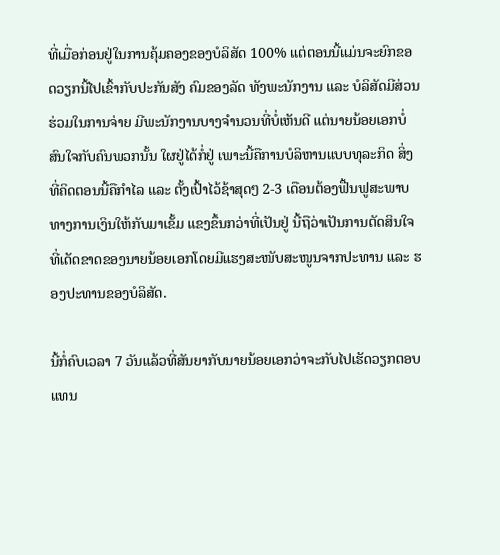ທີ່ເມື່ອກ່ອນຢູ່ໃນການຄຸ້ມຄອງຂອງບໍລິສັດ 100% ແຕ່ຕອນນີ້ແມ່ນຈະຍົກຂອດວຽກນີ້ໄປເຂົ້າກັບປະກັນສັງ ຄົມຂອງລັດ ທັງພະນັກງານ ແລະ ບໍລິສັດມີສ່ວນຮ່ວມໃນການຈ່າຍ ມີພະນັກງານບາງຈຳນວນທີ່ບໍ່ເຫັນດີ ແຕ່ນາຍນ້ອຍເອກບໍ່ສົນໃຈກັບຄົນພວກນັ້ນ ໃຜຢູ່ໄດ້ກໍ່ຢູ່ ເພາະນີ້ຄືການບໍລິຫານແບບທຸລະກິດ ສິ່ງທີ່ຄິດຕອນນີ້ຄືກຳໄລ ແລະ ຕັ້ງເປົ້າໄວ້ຊ້າສຸດໆ 2-3 ເດືອນຕ້ອງຟື້ນຟູສະພາບທາງການເງິນໃຫ້ກັບມາເຂັ້ມ ແຂງຂຶ້ນກວ່າທີ່ເປັນຢູ່ ນີ້ຖືວ່າເປັນການຕັດສິນໃຈທີ່ເດັດຂາດຂອງນາຍນ້ອຍເອກໂດຍມີແຮງສະໜັບສະໜູນຈາກປະທານ ແລະ ຮອງປະທານຂອງບໍລິສັດ.

ນີ້ກໍ່ຄົບເວລາ 7 ວັນແລ້ວທີ່ສັນຍາກັບນາຍນ້ອຍເອກວ່າຈະກັບໄປເຮັດວຽກຕອບແທນ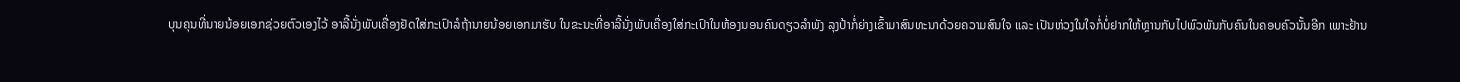ບຸນຄຸນທີ່ນາຍນ້ອຍເອກຊ່ວຍຕົວເອງໄວ້ ອາລີ້ນັ່ງພັບເຄື່ອງຢັດໃສ່ກະເປົາລໍຖ້ານາຍນ້ອຍເອກມາຮັບ ໃນຂະນະທີ່ອາລີ້ນັ່ງພັບເຄື່ອງໃສ່ກະເປົາໃນຫ້ອງນອນຄົນດຽວລຳພັງ ລຸງປ້າກໍ່ຍ່າງເຂົ້າມາສົນທະນາດ້ວຍຄວາມສົນໃຈ ແລະ ເປັນຫ່ວງໃນໃຈກໍ່ບໍ່ຢາກໃຫ້ຫຼານກັບໄປພົວພັນກັບຄົນໃນຄອບຄົວນັ້ນອີກ ເພາະຢ້ານ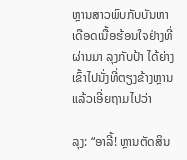ຫຼານສາວພົບກັບບັນຫາເດືອດເນື້ອຮ້ອນໃຈຢ່າງທີ່ຜ່ານມາ ລຸງກັບປ້າ ໄດ້ຍ່າງເຂົ້າໄປນັ່ງທີ່ຕຽງຂ້າງຫຼານແລ້ວເອີ່ຍຖາມໄປວ່າ

ລຸງ: “ອາລີ້! ຫຼານຕັດສິນ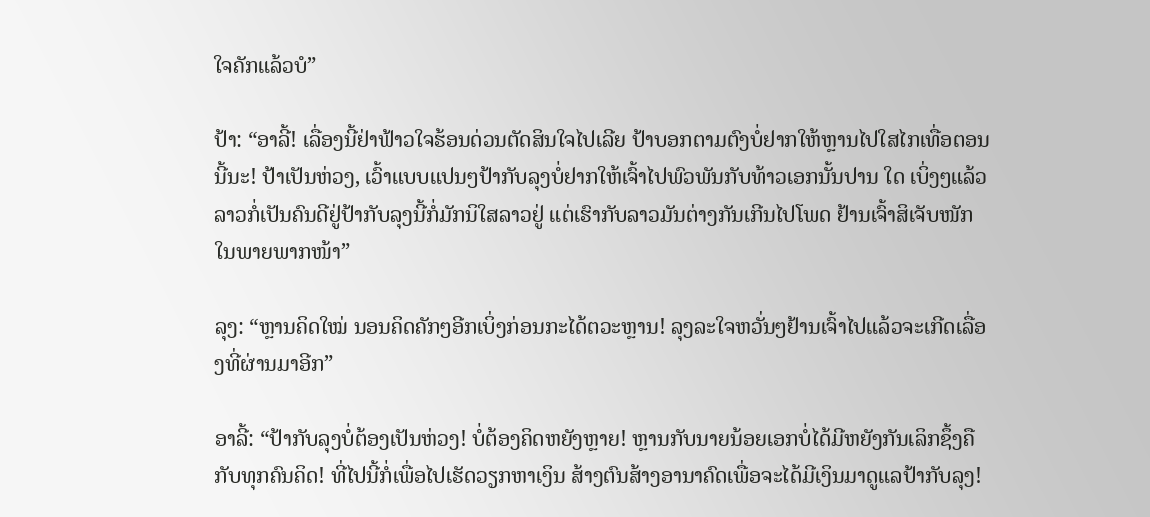ໃຈຄັກແລ້ວບໍ”

ປ້າ: “ອາລີ້! ເລື່ອງນີ້ຢ່າຟ້າວໃຈຮ້ອນດ່ວນຕັດສິນໃຈໄປເລີຍ ປ້າບອກຕາມຕົງບໍ່ຢາກໃຫ້ຫຼານໄປໃສໄກເທື່ອຕອນນີ້ນະ! ປ້າເປັນຫ່ວງ, ເວົ້າແບບແປນໆປ້າກັບລຸງບໍ່ຢາກໃຫ້ເຈົ້າໄປພົວພັນກັບທ້າວເອກນັ້ນປານ ໃດ ເບິ່ງໆແລ້ວລາວກໍ່ເປັນຄົນດີຢູ່ປ້າກັບລຸງນີ້ກໍ່ມັກນິໃສລາວຢູ່ ແຕ່ເຮົາກັບລາວມັນຕ່າງກັນເກີນໄປໂພດ ຢ້ານເຈົ້າສິເຈັບໜັກໃນພາຍພາກໜ້າ”

ລຸງ: “ຫຼານຄິດໃໝ່ ນອນຄິດຄັກໆອີກເບິ່ງກ່ອນກະໄດ້ຕວະຫຼານ! ລຸງລະໃຈຫວັ່ນໆຢ້ານເຈົ້າໄປແລ້ວຈະເກີດເລື່ອງທີ່ຜ່ານມາອີກ”

ອາລີ້: “ປ້າກັບລຸງບໍ່ຕ້ອງເປັນຫ່ວງ! ບໍ່ຕ້ອງຄິດຫຍັງຫຼາຍ! ຫຼານກັບນາຍນ້ອຍເອກບໍ່ໄດ້ມີຫຍັງກັນເລິກຊຶ້ງຄືກັບທຸກຄົນຄິດ! ທີ່ໄປນີ້ກໍ່ເພື່ອໄປເຮັດວຽກຫາເງິນ ສ້າງຕົນສ້າງອານາຄົດເພື່ອຈະໄດ້ມີເງິນມາດູແລປ້າກັບລຸງ!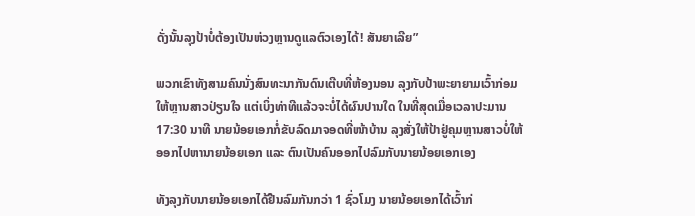ດັ່ງນັ້ນລຸງປ້າບໍ່ຕ້ອງເປັນຫ່ວງຫຼານດູແລຕົວເອງໄດ້! ສັນຍາເລີຍ”

ພວກເຂົາທັງສາມຄົນນັ່ງສົນທະນາກັນດົນເຕີບທີ່ຫ້ອງນອນ ລຸງກັບປ້າພະຍາຍາມເວົ້າກ່ອມໃຫ້ຫຼານສາວປ່ຽນໃຈ ແຕ່ເບິ່ງທ່າທີແລ້ວຈະບໍ່ໄດ້ຜົນປານໃດ ໃນທີ່ສຸດເມື່ອເວລາປະມານ 17:30 ນາທີ ນາຍນ້ອຍເອກກໍ່ຂັບລົດມາຈອດທີ່ໜ້າບ້ານ ລຸງສັ່ງໃຫ້ປ້າຢູ່ຄຸມຫຼານສາວບໍ່ໃຫ້ອອກໄປຫານາຍນ້ອຍເອກ ແລະ ຕົນເປັນຄົນອອກໄປລົມກັບນາຍນ້ອຍເອກເອງ

ທັງລຸງກັບນາຍນ້ອຍເອກໄດ້ຢືນລົມກັນກວ່າ 1 ຊົ່ວໂມງ ນາຍນ້ອຍເອກໄດ້ເວົ້າກ່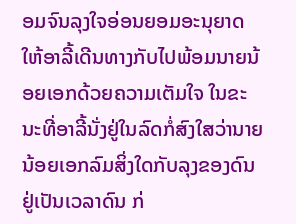ອມຈົນລຸງໃຈອ່ອນຍອມອະນຸຍາດໃຫ້ອາລີ້ເດີນທາງກັບໄປພ້ອມນາຍນ້ອຍເອກດ້ວຍຄວາມເຕັມໃຈ ໃນຂະນະທີ່ອາລີ້ນັ່ງຢູ່ໃນລົດກໍ່ສົງໃສວ່ານາຍນ້ອຍເອກລົມສິ່ງໃດກັບລຸງຂອງດົນຢູ່ເປັນເວລາດົນ ກ່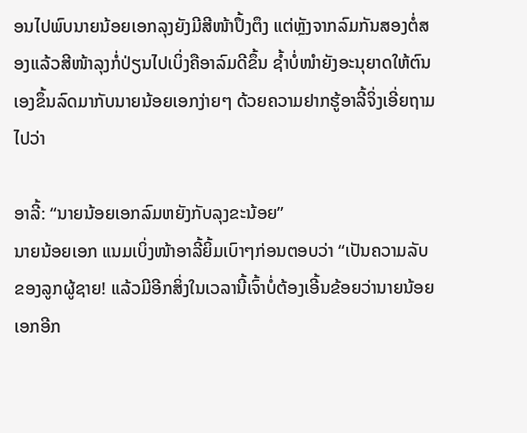ອນໄປພົບນາຍນ້ອຍເອກລຸງຍັງມີສີໜ້າປຶ້ງຕຶງ ແຕ່ຫຼັງຈາກລົມກັນສອງຕໍ່ສອງແລ້ວສີໜ້າລຸງກໍ່ປ່ຽນໄປເບິ່ງຄືອາລົມດີຂຶ້ນ ຊ້ຳບໍ່ໜຳຍັງອະນຸຍາດໃຫ້ຕົນເອງຂຶ້ນລົດມາກັບນາຍນ້ອຍເອກງ່າຍໆ ດ້ວຍຄວາມຢາກຮູ້ອາລີ້ຈິ່ງເອີ່ຍຖາມໄປວ່າ

ອາລີ້: “ນາຍນ້ອຍເອກລົມຫຍັງກັບລຸງຂະນ້ອຍ”
ນາຍນ້ອຍເອກ ແນມເບິ່ງໜ້າອາລີ້ຍິ້ມເບົາໆກ່ອນຕອບວ່າ “ເປັນຄວາມລັບຂອງລູກຜູ້ຊາຍ! ແລ້ວມີອີກສິ່ງໃນເວລານີ້ເຈົ້າບໍ່ຕ້ອງເອີ້ນຂ້ອຍວ່ານາຍນ້ອຍເອກອີກ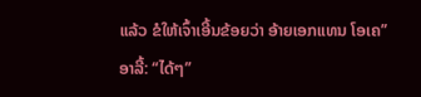ແລ້ວ ຂໍໃຫ້ເຈົ້າເອີ້ນຂ້ອຍວ່າ ອ້າຍເອກແທນ ໂອເຄ”
ອາລີ້: “ໄດ້ໆ”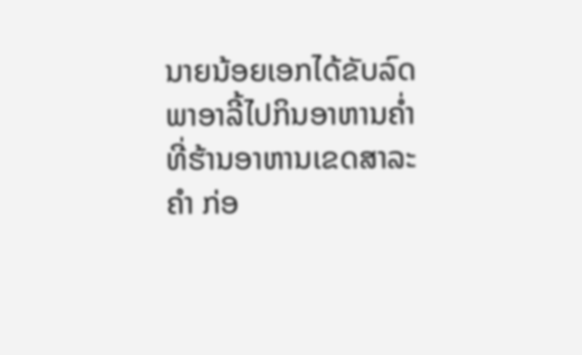ນາຍນ້ອຍເອກໄດ້ຂັບລົດພາອາລີ້ໄປກິນອາຫານຄ່ຳທີ່ຮ້ານອາຫານເຂດສາລະຄຳ ກ່ອ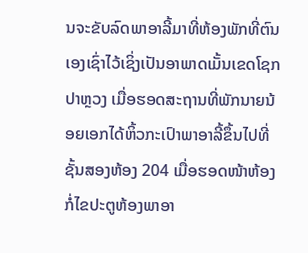ນຈະຂັບລົດພາອາລີ້ມາທີ່ຫ້ອງພັກທີ່ຕົນເອງເຊົ່າໄວ້ເຊິ່ງເປັນອາພາດເມັ້ນເຂດໂຊກປາຫຼວງ ເມື່ອຮອດສະຖານທີ່ພັກນາຍນ້ອຍເອກໄດ້ຫິ້ວກະເປົາພາອາລີ້ຂຶ້ນໄປທີ່ຊັ້ນສອງຫ້ອງ 204 ເມື່ອຮອດໜ້າຫ້ອງກໍ່ໄຂປະຕູຫ້ອງພາອາ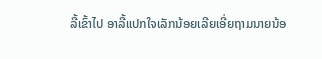ລີ້ເຂົ້າໄປ ອາລີ້ແປກໃຈເລັກນ້ອຍເລີຍເອີ່ຍຖາມນາຍນ້ອ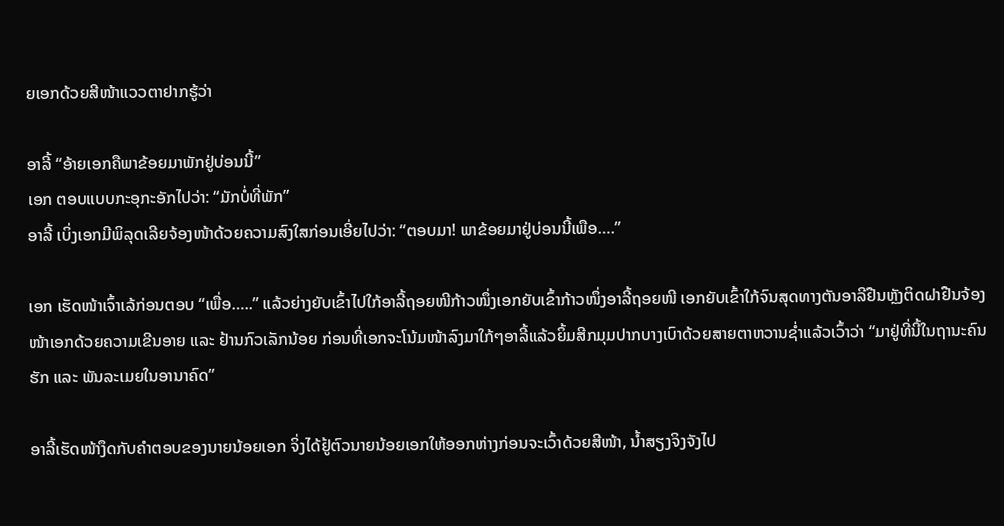ຍເອກດ້ວຍສີໜ້າແວວຕາຢາກຮູ້ວ່າ

ອາລີ້ “ອ້າຍເອກຄືພາຂ້ອຍມາພັກຢູ່ບ່ອນນີ້”
ເອກ ຕອບແບບກະອຸກະອັກໄປວ່າ: “ມັກບໍ່ທີ່ພັກ”
ອາລີ້ ເບິ່ງເອກມີພິລຸດເລີຍຈ້ອງໜ້າດ້ວຍຄວາມສົງໃສກ່ອນເອີ່ຍໄປວ່າ: “ຕອບມາ! ພາຂ້ອຍມາຢູ່ບ່ອນນີ້ເພືອ….”

ເອກ ເຮັດໜ້າເຈົ້າເລ້ກ່ອນຕອບ “ເພື່ອ…..” ແລ້ວຍ່າງຍັບເຂົ້າໄປໃກ້ອາລີ້ຖອຍໜີກ້າວໜຶ່ງເອກຍັບເຂົ້າກ້າວໜຶ່ງອາລີ້ຖອຍໜີ ເອກຍັບເຂົ້າໃກ້ຈົນສຸດທາງຕັນອາລີຢືນຫຼັງຕິດຝາຢືນຈ້ອງໜ້າເອກດ້ວຍຄວາມເຂີນອາຍ ແລະ ຢ້ານກົວເລັກນ້ອຍ ກ່ອນທີ່ເອກຈະໂນ້ມໜ້າລົງມາໃກ້ໆອາລີ້ແລ້ວຍິ້ມສີກມຸມປາກບາງເບົາດ້ວຍສາຍຕາຫວານຊ່ຳແລ້ວເວົ້າວ່າ “ມາຢູ່ທີ່ນີ້ໃນຖານະຄົນຮັກ ແລະ ພັນລະເມຍໃນອານາຄົດ”

ອາລີ້ເຮັດໜ້າງຶດກັບຄຳຕອບຂອງນາຍນ້ອຍເອກ ຈິ່ງໄດ້ຢູ້ຕົວນາຍນ້ອຍເອກໃຫ້ອອກຫ່າງກ່ອນຈະເວົ້າດ້ວຍສີໜ້າ, ນ້ຳສຽງຈິງຈັງໄປ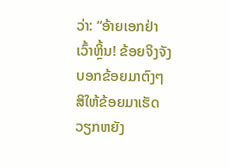ວ່າ: “ອ້າຍເອກຢ່າເວົ້າຫຼິ້ນ! ຂ້ອຍຈິງຈັງ ບອກຂ້ອຍມາຕົງໆສິໃຫ້ຂ້ອຍມາເຮັດວຽກຫຍັງ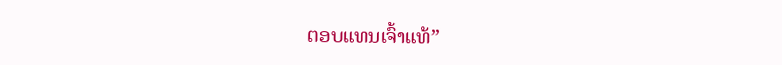ຕອບແທນເຈົ້າແທ້”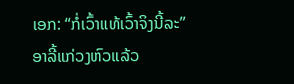ເອກ: “ກໍ່ເວົ້າແທ້ເວົ້າຈິງນີ້ລະ”
ອາລີ້ແກ່ວງຫົວແລ້ວ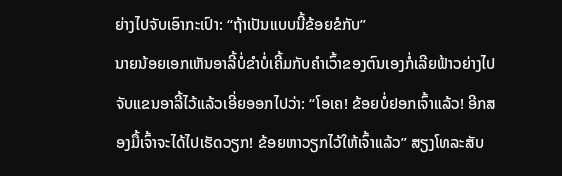ຍ່າງໄປຈັບເອົາກະເປົາ: “ຖ້າເປັນແບບນີ້ຂ້ອຍຂໍກັບ”
ນາຍນ້ອຍເອກເຫັນອາລີ້ບໍ່ຂຳບໍ່ເຄີ້ມກັບຄຳເວົ້າຂອງຕົນເອງກໍ່ເລີຍຟ້າວຍ່າງໄປຈັບແຂນອາລີ້ໄວ້ແລ້ວເອີ່ຍອອກໄປວ່າ: “ໂອເຄ! ຂ້ອຍບໍ່ຢອກເຈົ້າແລ້ວ! ອີກສອງມື້ເຈົ້າຈະໄດ້ໄປເຮັດວຽກ! ຂ້ອຍຫາວຽກໄວ້ໃຫ້ເຈົ້າແລ້ວ” ສຽງໂທລະສັບ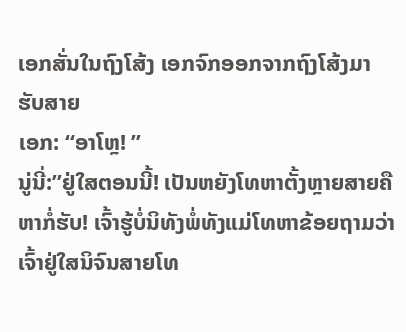ເອກສັ່ນໃນຖົງໂສ້ງ ເອກຈົກອອກຈາກຖົງໂສ້ງມາຮັບສາຍ
ເອກ: “ອາໂຫຼ! ”
ນູ່ນີ່:”ຢູ່ໃສຕອນນີ້! ເປັນຫຍັງໂທຫາຕັ້ງຫຼາຍສາຍຄືຫາກໍ່ຮັບ! ເຈົ້າຮູ້ບໍ່ນິທັງພໍ່ທັງແມ່ໂທຫາຂ້ອຍຖາມວ່າເຈົ້າຢູ່ໃສນິຈົນສາຍໂທ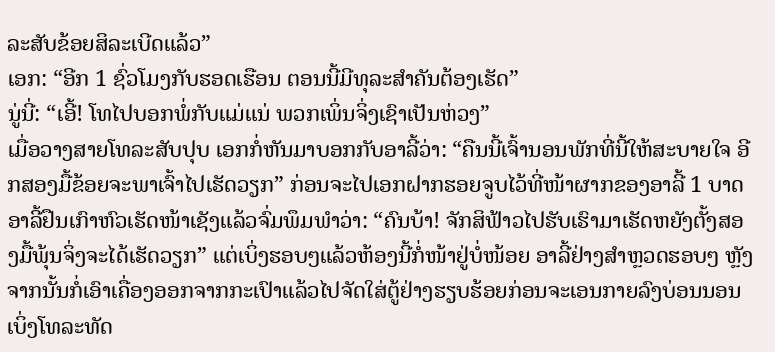ລະສັບຂ້ອຍສິລະເບີດແລ້ວ”
ເອກ: “ອີກ 1 ຊົ່ວໂມງກັບຮອດເຮືອນ ຕອນນີ້ມີທຸລະສຳຄັນຕ້ອງເຮັດ”
ນູ່ນີ່: “ເອີ້! ໂທໄປບອກພໍ່ກັບແມ່ແນ່ ພວກເພິ່ນຈິ່ງເຊົາເປັນຫ່ວງ”
ເມື່ອວາງສາຍໂທລະສັບປຸບ ເອກກໍ່ຫັນມາບອກກັບອາລີ້ວ່າ: “ຄືນນີ້ເຈົ້ານອນພັກທີ່ນີ້ໃຫ້ສະບາຍໃຈ ອີກສອງມື້ຂ້ອຍຈະພາເຈົ້າໄປເຮັດວຽກ” ກ່ອນຈະໄປເອກຝາກຮອຍຈູບໄວ້ທີ່ໜ້າຜາກຂອງອາລີ້ 1 ບາດ
ອາລີ້ຢືນເກົາຫົວເຮັດໜ້າເຊັງແລ້ວຈົ່ມພຶມພຳວ່າ: “ຄົນບ້າ! ຈັກສິຟ້າວໄປຮັບເຮົາມາເຮັດຫຍັງຕັ້ງສອງມື້ພຸ້ນຈິ່ງຈະໄດ້ເຮັດວຽກ” ແຕ່ເບິ່ງຮອບໆແລ້ວຫ້ອງນີ້ກໍ່ໜ້າຢູ່ບໍ່ໜ້ອຍ ອາລີ້ຢ່າງສໍາຫຼວດຮອບໆ ຫຼັງຈາກນັ້ນກໍ່ເອົາເຄື່ອງອອກຈາກກະເປົາແລ້ວໄປຈັດໃສ່ຕູ້ຢ່າງຮຽບຮ້ອຍກ່ອນຈະເອນກາຍລົງບ່ອນນອນເບິ່ງໂທລະທັດ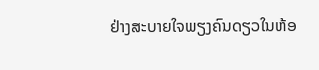ຢ່າງສະບາຍໃຈພຽງຄົນດຽວໃນຫ້ອ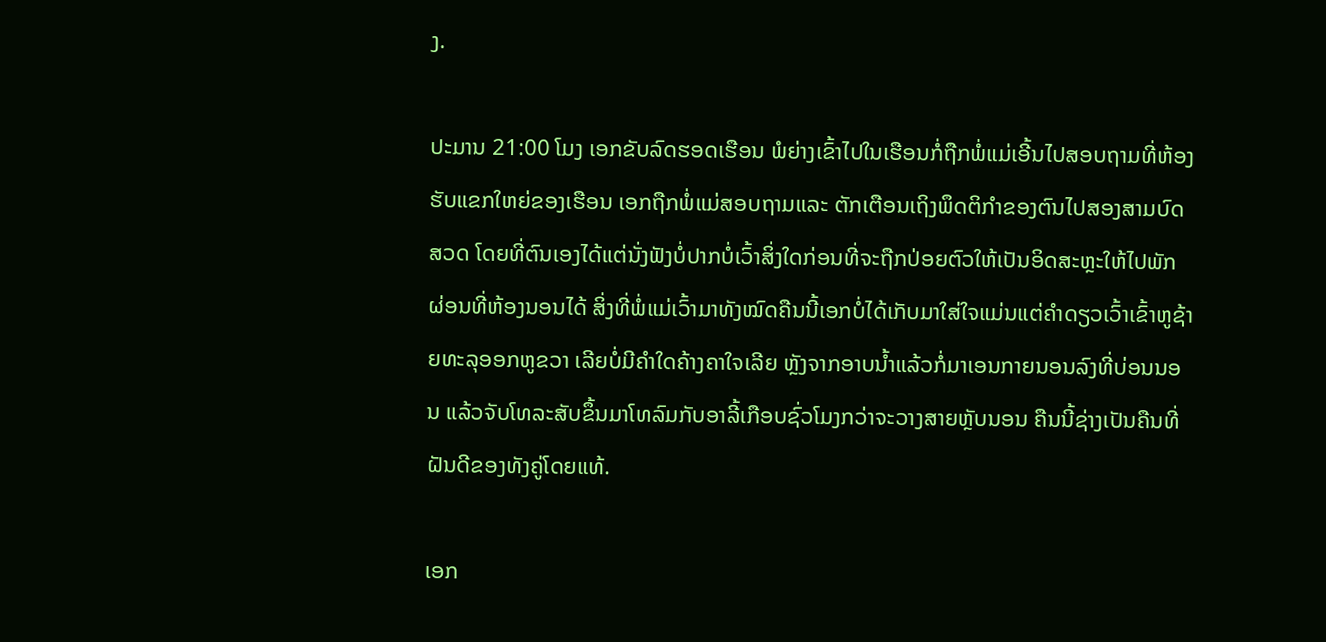ງ.

ປະມານ 21:00 ໂມງ ເອກຂັບລົດຮອດເຮືອນ ພໍຍ່າງເຂົ້າໄປໃນເຮືອນກໍ່ຖືກພໍ່ແມ່ເອີ້ນໄປສອບຖາມທີ່ຫ້ອງຮັບແຂກໃຫຍ່ຂອງເຮືອນ ເອກຖືກພໍ່ແມ່ສອບຖາມແລະ ຕັກເຕືອນເຖິງພຶດຕິກຳຂອງຕົນໄປສອງສາມບົດສວດ ໂດຍທີ່ຕົນເອງໄດ້ແຕ່ນັ່ງຟັງບໍ່ປາກບໍ່ເວົ້າສິ່ງໃດກ່ອນທີ່ຈະຖືກປ່ອຍຕົວໃຫ້ເປັນອິດສະຫຼະໃຫ້ໄປພັກ ຜ່ອນທີ່ຫ້ອງນອນໄດ້ ສິ່ງທີ່ພໍ່ແມ່ເວົ້າມາທັງໝົດຄືນນີ້ເອກບໍ່ໄດ້ເກັບມາໃສ່ໃຈແມ່ນແຕ່ຄຳດຽວເວົ້າເຂົ້າຫູຊ້າຍທະລຸອອກຫູຂວາ ເລີຍບໍ່ມີຄຳໃດຄ້າງຄາໃຈເລີຍ ຫຼັງຈາກອາບນ້ຳແລ້ວກໍ່ມາເອນກາຍນອນລົງທີ່ບ່ອນນອນ ແລ້ວຈັບໂທລະສັບຂຶ້ນມາໂທລົມກັບອາລີ້ເກືອບຊົ່ວໂມງກວ່າຈະວາງສາຍຫຼັບນອນ ຄືນນີ້ຊ່າງເປັນຄືນທີ່ຝັນດີຂອງທັງຄູ່ໂດຍແທ້.

ເອກ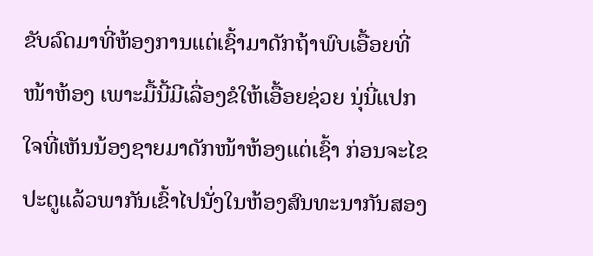ຂັບລົດມາທີ່ຫ້ອງການແຕ່ເຊົ້າມາດັກຖ້າພົບເອື້ອຍທີ່ໜ້າຫ້ອງ ເພາະມື້ນີ້ມີເລື່ອງຂໍໃຫ້ເອື້ອຍຊ່ວຍ ນຸ່ນີ່ແປກໃຈທີ່ເຫັນນ້ອງຊາຍມາດັກໜ້າຫ້ອງແຕ່ເຊົ້າ ກ່ອນຈະໄຂປະຕູແລ້ວພາກັນເຂົ້າໄປນັ່ງໃນຫ້ອງສົນທະນາກັນສອງ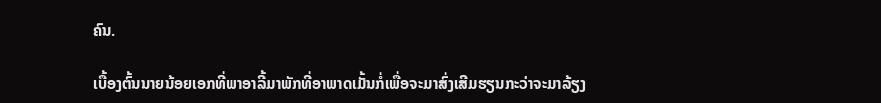ຄົນ.

ເບື້ອງຕົ້ນນາຍນ້ອຍເອກທີ່ພາອາລີ້ມາພັກທີ່ອາພາດເມັ້ນກໍ່ເພື່ອຈະມາສົ່ງເສີມຮຽນກະວ່າຈະມາລ້ຽງ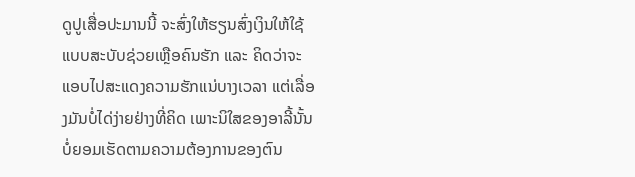ດູປູເສື່ອປະມານນີ້ ຈະສົ່ງໃຫ້ຮຽນສົ່ງເງິນໃຫ້ໃຊ້ ແບບສະບັບຊ່ວຍເຫຼືອຄົນຮັກ ແລະ ຄິດວ່າຈະແອບໄປສະແດງຄວາມຮັກແນ່ບາງເວລາ ແຕ່ເລື່ອງມັນບໍ່ໄດ່ງ່າຍຢ່າງທີ່ຄິດ ເພາະນິໃສຂອງອາລີ້ນັ້ນບໍ່ຍອມເຮັດຕາມຄວາມຕ້ອງການຂອງຕົນ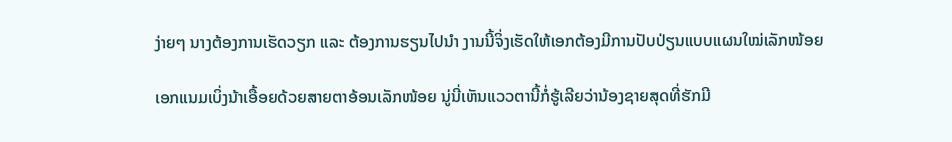ງ່າຍໆ ນາງຕ້ອງການເຮັດວຽກ ແລະ ຕ້ອງການຮຽນໄປນຳ ງານນີ້ຈິ່ງເຮັດໃຫ້ເອກຕ້ອງມີການປັບປ່ຽນແບບແຜນໃໝ່ເລັກໜ້ອຍ

ເອກແນມເບິ່ງນ້າເອື້ອຍດ້ວຍສາຍຕາອ້ອນເລັກໜ້ອຍ ນູ່ນີ່ເຫັນແວວຕານີ້ກໍ່ຮູ້ເລີຍວ່ານ້ອງຊາຍສຸດທີ່ຮັກມີ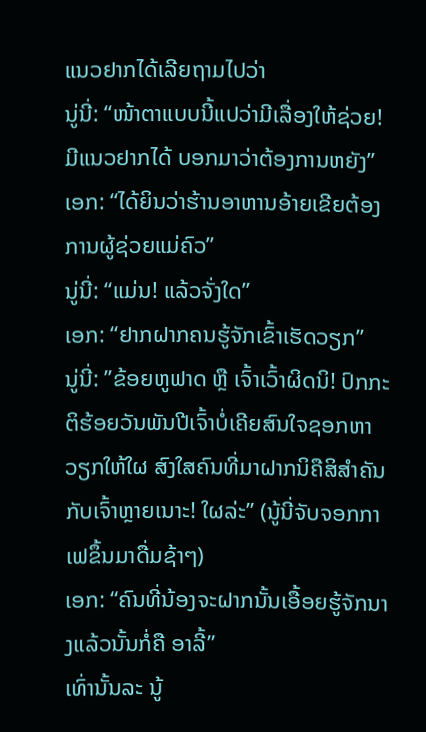ແນວຢາກໄດ້ເລີຍຖາມໄປວ່າ
ນູ່ນີ່: “ໜ້າຕາແບບນີ້ແປວ່າມີເລື່ອງໃຫ້ຊ່ວຍ! ມີແນວຢາກໄດ້ ບອກມາວ່າຕ້ອງການຫຍັງ”
ເອກ: “ໄດ້ຍິນວ່າຮ້ານອາຫານອ້າຍເຂີຍຕ້ອງການຜູ້ຊ່ວຍແມ່ຄົວ”
ນູ່ນີ່: “ແມ່ນ! ແລ້ວຈັ່ງໃດ”
ເອກ: “ຢາກຝາກຄນຮູ້ຈັກເຂົ້າເຮັດວຽກ”
ນູ່ນີ່: ”ຂ້ອຍຫູຟາດ ຫຼື ເຈົ້າເວົ້າຜິດນິ! ປົກກະຕິຮ້ອຍວັນພັນປີເຈົ້າບໍ່ເຄີຍສົນໃຈຊອກຫາວຽກໃຫ້ໃຜ ສົງໃສຄົນທີ່ມາຝາກນິຄືສິສຳຄັນກັບເຈົ້າຫຼາຍເນາະ! ໃຜລ່ະ” (ນູ້ນີ່ຈັບຈອກກາເຟຂຶ້ນມາດື່ມຊ້າໆ)
ເອກ: “ຄົນທີ່ນ້ອງຈະຝາກນັ້ນເອື້ອຍຮູ້ຈັກນາງແລ້ວນັ້ນກໍ່ຄື ອາລີ້”
ເທົ່ານັ້ນລະ ນູ້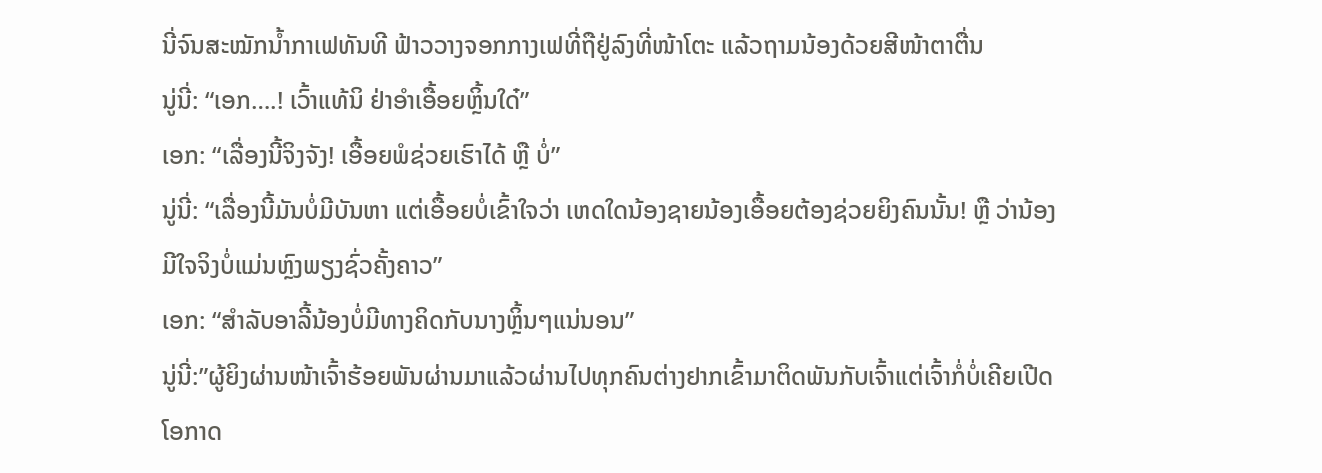ນີ່ຈົນສະໝັກນ້ຳກາເຟທັນທີ ຟ້າວວາງຈອກກາງເຟທີ່ຖືຢູ່ລົງທີ່ໜ້າໂຕະ ແລ້ວຖາມນ້ອງດ້ວຍສີໜ້າຕາຕື່ນ
ນູ່ນີ່: “ເອກ….! ເວົ້າແທ້ນິ ຢ່າອຳເອື້ອຍຫຼິ້ນໃດ໋”
ເອກ: “ເລື່ອງນີ້ຈິງຈັງ! ເອື້ອຍພໍຊ່ວຍເຮົາໄດ້ ຫຼື ບໍ່”
ນູ່ນີ່: “ເລື່ອງນີ້ມັນບໍ່ມີບັນຫາ ແຕ່ເອື້ອຍບໍ່ເຂົ້າໃຈວ່າ ເຫດໃດນ້ອງຊາຍນ້ອງເອື້ອຍຕ້ອງຊ່ວຍຍິງຄົນນັ້ນ! ຫຼື ວ່ານ້ອງມີໃຈຈິງບໍ່ແມ່ນຫຼົງພຽງຊົ່ວຄັ້ງຄາວ”
ເອກ: “ສຳລັບອາລີ້ນ້ອງບໍ່ມີທາງຄິດກັບນາງຫຼິ້ນໆແນ່ນອນ”
ນູ່ນີ່:”ຜູ້ຍິງຜ່ານໜ້າເຈົ້າຮ້ອຍພັນຜ່ານມາແລ້ວຜ່ານໄປທຸກຄົນຕ່າງຢາກເຂົ້າມາຕິດພັນກັບເຈົ້າແຕ່ເຈົ້າກໍ່ບໍ່ເຄີຍເປີດໂອກາດ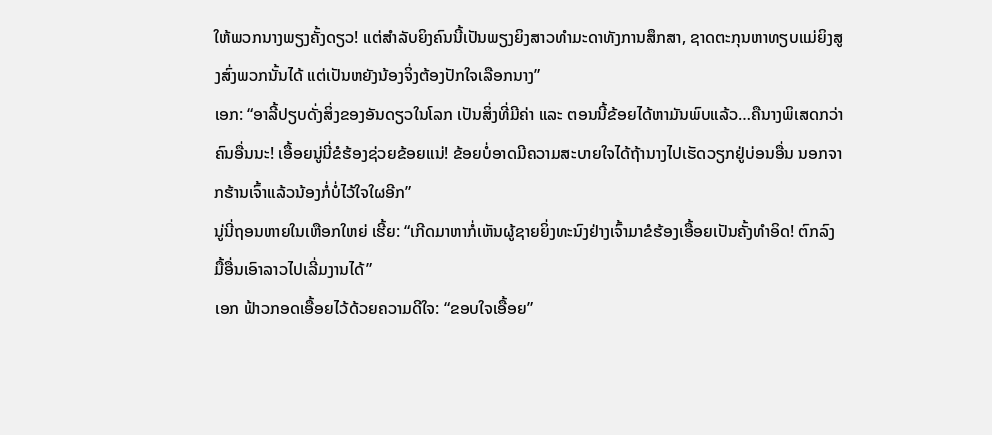ໃຫ້ພວກນາງພຽງຄັ້ງດຽວ! ແຕ່ສຳລັບຍິງຄົນນີ້ເປັນພຽງຍິງສາວທຳມະດາທັງການສຶກສາ, ຊາດຕະກຸນຫາທຽບແມ່ຍິງສູງສົ່ງພວກນັ້ນໄດ້ ແຕ່ເປັນຫຍັງນ້ອງຈິ່ງຕ້ອງປັກໃຈເລືອກນາງ”
ເອກ: “ອາລີ້ປຽບດັ່ງສິ່ງຂອງອັນດຽວໃນໂລກ ເປັນສິ່ງທີ່ມີຄ່າ ແລະ ຕອນນີ້ຂ້ອຍໄດ້ຫາມັນພົບແລ້ວ…ຄືນາງພິເສດກວ່າຄົນອື່ນນະ! ເອື້ອຍນູ່ນີ່ຂໍຮ້ອງຊ່ວຍຂ້ອຍແນ່! ຂ້ອຍບໍ່ອາດມີຄວາມສະບາຍໃຈໄດ້ຖ້ານາງໄປເຮັດວຽກຢູ່ບ່ອນອື່ນ ນອກຈາກຮ້ານເຈົ້າແລ້ວນ້ອງກໍ່ບໍ່ໄວ້ໃຈໃຜອີກ”
ນູ່ນີ່ຖອນຫາຍໃນເຫືອກໃຫຍ່ ເຮີ້ຍ: “ເກີດມາຫາກໍ່ເຫັນຜູ້ຊາຍຍິ່ງທະນົງຢ່າງເຈົ້າມາຂໍຮ້ອງເອື້ອຍເປັນຄັ້ງທຳອິດ! ຕົກລົງ ມື້ອື່ນເອົາລາວໄປເລີ່ມງານໄດ້”
ເອກ ຟ້າວກອດເອື້ອຍໄວ້ດ້ວຍຄວາມດີໃຈ: “ຂອບໃຈເອື້ອຍ”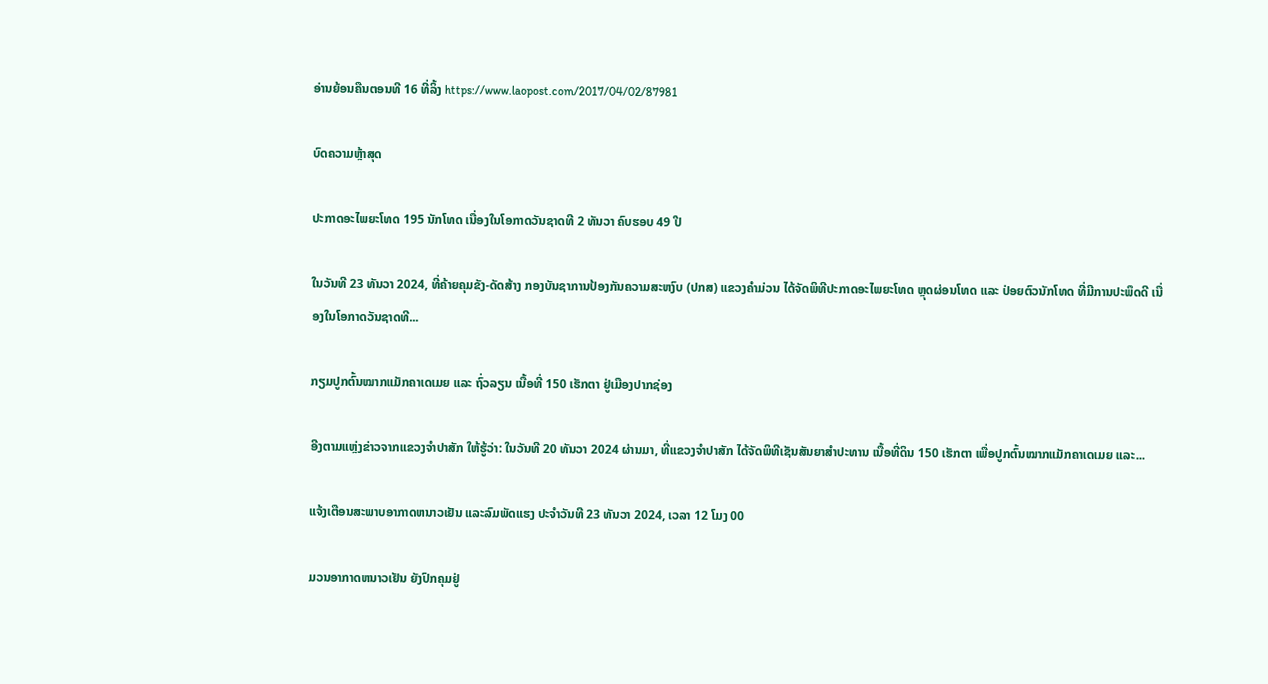ອ່ານຍ້ອນຄືນຕອນທີ 16 ທີ່ລິ້ງ https://www.laopost.com/2017/04/02/87981

ບົດຄວາມຫຼ້າສຸດ

ປະກາດອະໄພຍະໂທດ 195 ນັກໂທດ ເນື່ອງໃນໂອກາດວັນຊາດທີ 2 ທັນວາ ຄົບຮອບ 49 ປີ

ໃນວັນທີ 23 ທັນວາ 2024, ທີ່ຄ້າຍຄຸມຂັງ-ດັດສ້າງ ກອງບັນຊາການປ້ອງກັນຄວາມສະຫງົບ (ປກສ) ແຂວງຄໍາມ່ວນ ໄດ້ຈັດພິທີປະກາດອະໄພຍະໂທດ ຫຼຸດຜ່ອນໂທດ ແລະ ປ່ອຍຕົວນັກໂທດ ທີ່ມີການປະພຶດດີ ເນື່ອງໃນໂອກາດວັນຊາດທີ...

ກຽມປູກຕົ້ນໝາກແມັກຄາເດເມຍ ແລະ ຖົ່ວລຽນ ເນື້ອທີ່ 150 ເຮັກຕາ ຢູ່ເມືອງປາກຊ່ອງ

ອີງຕາມແຫຼ່ງຂ່າວຈາກແຂວງຈຳປາສັກ ໃຫ້ຮູ້ວ່າ: ໃນວັນທີ 20 ທັນວາ 2024 ຜ່ານມາ, ທີ່ແຂວງຈຳປາສັກ ໄດ້ຈັດພິທີເຊັນສັນຍາສຳປະທານ ເນື້ອທີ່ດິນ 150 ເຮັກຕາ ເພື່ອປູກຕົ້ນໝາກແມັກຄາເດເມຍ ແລະ...

ແຈ້ງເຕືອນສະພາບອາກາດຫນາວເຢັນ ແລະລົມພັດແຮງ ປະຈໍາວັນທີ 23 ທັນວາ 2024, ເວລາ 12 ໂມງ 00

ມວນອາກາດຫນາວເຢັນ ຍັງປົກຄຸມຢູ່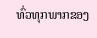ທົ່ວທຸກພາກຂອງ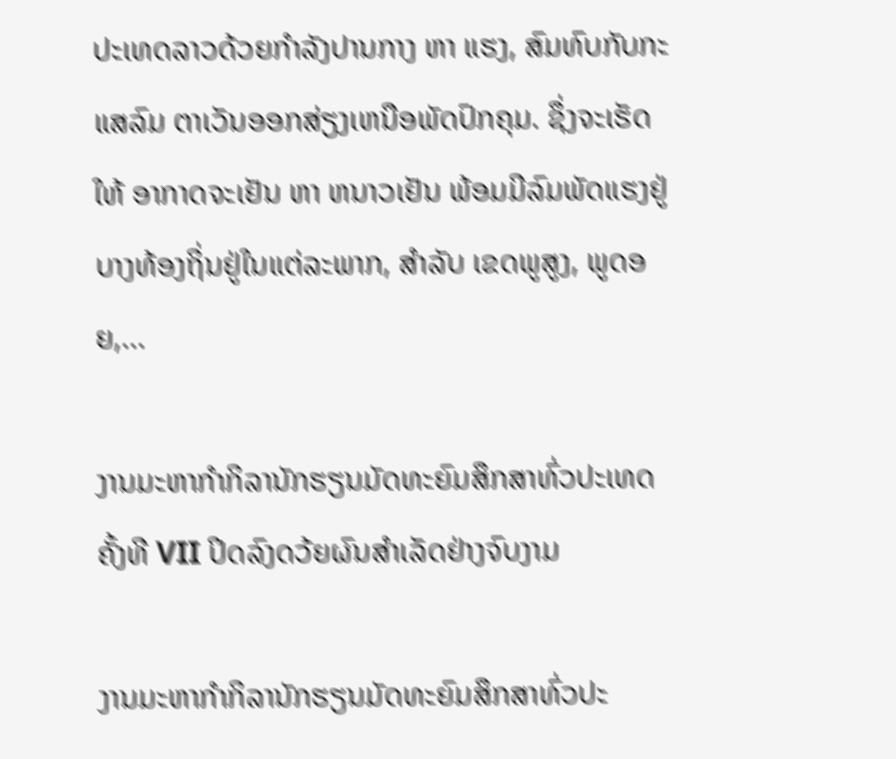ປະເທດລາວດ້ວຍກໍາລັງປານກາງ ຫາ ແຮງ, ສົມທົບກັບກະແສລົມ ຕາເວັນອອກສ່ຽງເຫນືອພັດປົກຄຸມ. ຊຶ່ງຈະເຮັດໃຫ້ ອາກາດຈະເຢັນ ຫາ ຫນາວເຢັນ ພ້ອມມີລົມພັດແຮງຢູ່ບາງທ້ອງຖິ່ນຢູ່ໃນແຕ່ລະພາກ, ສໍາລັບ ເຂດພູສູງ, ພູດອຍ,...

ງານມະຫາກຳກິລານັກຮຽນມັດທະຍົມສຶກສາທົ່ວປະເທດ ຄັ້ງທີ VII ປິດລົງດວ້ຍຜົນສໍາເລັດຢ່າງຈົບງາມ

ງານມະຫາກຳກິລານັກຮຽນມັດທະຍົມສຶກສາທົ່ວປະ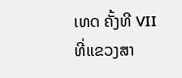ເທດ ຄັ້ງທີ VII ທີ່ແຂວງສາ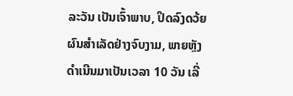ລະວັນ ເປັນເຈົ້າພາບ, ປິດລົງດວ້ຍຜົນສໍາເລັດຢ່າງຈົບງາມ, ພາຍຫຼັງດໍາເນີນມາເປັນເວລາ 10 ວັນ ເລີ່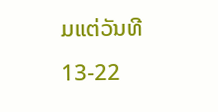ມແຕ່ວັນທີ 13-22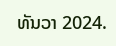ທັນວາ 2024.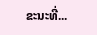ຂະນະທີ່...